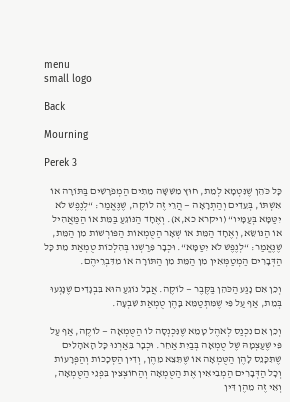menu
small logo

Back

Mourning

Perek 3

כָּל כֹּהֵן שֶׁנִּטְמָא לְמֵת, חוּץ מִשִּׁשָּׁה מֵתִים הַמְפֹרָשִׁים בַּתּוֹרָה אוֹ אִשְׁתּוֹ, בְּעֵדִים וְהַתְרָאָה — הֲרֵי זֶה לוֹקֶה, שֶׁנֶּאֱמַר: “לְנֶפֶשׁ לֹא יִטַּמָּא בְּעַמָּיו“ (ויקרא כא,א). וְאֶחָד הַנּוֹגֵעַ בַּמֵּת אוֹ הַמַּאֲהִיל אוֹ הַנּוֹשֵׂא, וְאֶחָד הַמֵּת אוֹ שְׁאָר הַטֻּמְאוֹת הַפּוֹרְשׁוֹת מִן הַמֵּת, שֶׁנֶּאֱמַר: “לְנֶפֶשׁ לֹא יִטַּמָּא“. וּכְבָר פֵּרַשְׁנוּ בְּהִלְכוֹת טֻמְאַת מֵת כָּל הַדְּבָרִים הַמְטַמְּאִין מִן הַמֵּת מִן הַתּוֹרָה אוֹ מִדִּבְרֵיהֶם.

וְכֵן אִם נָגַע הַכֹּהֵן בַּקֶּבֶר — לוֹקֶה. אֲבָל נוֹגֵעַ הוּא בִּבְגָדִים שֶׁנָּגְעוּ בְּמֵת, אַף עַל פִּי שֶׁמִּתְטַמֵּא בָּהֶן טֻמְאַת שִׁבְעָה.

וְכֵן אִם נִכְנַס לְאֹהֶל טָמֵא שֶׁנִּכְנְסָה לוֹ הַטֻּמְאָה — לוֹקֶה, אַף עַל פִּי שֶׁעַצְמָהּ שֶׁל טֻמְאָה בְּבַיִת אַחֵר. וּכְבָר בֵּאַרְנוּ כָּל הָאֹהָלִים שֶׁתִּכָּנֵס לָהֶן הַטֻּמְאָה אוֹ שֶׁתֵּצֵא מֵהֶן, וְדִין הַסְּכָכוֹת וְהַפְּרָעוֹת וְכָל הַדְּבָרִים הַמְבִיאִין אֶת הַטֻּמְאָה וְהַחוֹצְצִין בִּפְנֵי הַטֻּמְאָה, וְאֵי זֶה מֵהֶן דִּין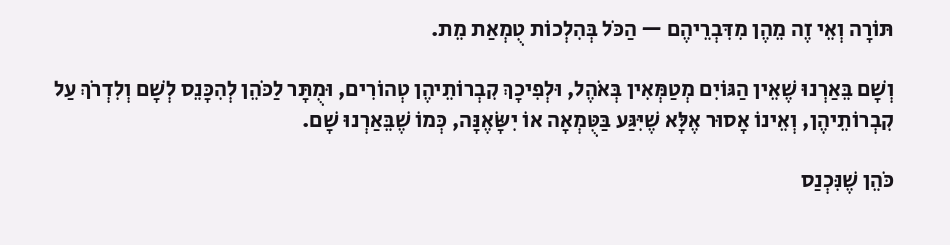תּוֹרָה וְאֵי זֶה מֵהֶן מִדִּבְרֵיהֶם — הַכֹּל בְּהִלְכוֹת טֻמְאַת מֵת.

וְשָׁם בֵּאַרְנוּ שֶׁאֵין הַגּוֹיִם מְטַמְּאִין בְּאֹהֶל, וּלְפִיכָךְ קִבְרוֹתֵיהֶן טְהוֹרִים, וּמֻתָּר לַכֹּהֵן לְהִכָּנֵס לְשָׁם וְלִדְרֹךְ עַל קִבְרוֹתֵיהֶן, וְאֵינוֹ אָסוּר אֶלָּא שֶׁיִּגַּע בַּטֻּמְאָה אוֹ יִשָּׂאֶנָּה, כְּמוֹ שֶׁבֵּאַרְנוּ שָׁם.

כֹּהֵן שֶׁנִּכְנַס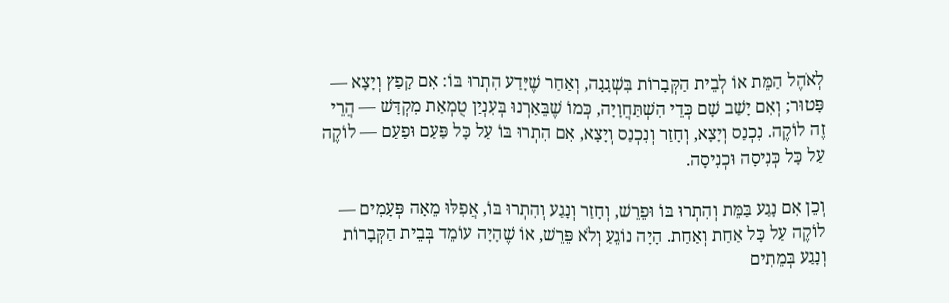לְאֹהֶל הַמֵּת אוֹ לְבֵית הַקְּבָרוֹת בִּשְׁגָגָה, וְאַחַר שֶׁיָּדַע הִתְרוּ בּוֹ: אִם קָפַץ וְיָצָא — פָּטוּר; וְאִם יָשַׁב שָׁם כְּדֵי הִשְׁתַּחֲוָיָה, כְּמוֹ שֶׁבֵּאַרְנוּ בְּעִנְיַן טֻמְאַת מִקְדָּשׁ — הֲרֵי זֶה לוֹקֶה. נִכְנַס וְיָצָא, וְחָזַר וְנִכְנַס וְיָצָא, אִם הִתְרוּ בּוֹ עַל כָּל פַּעַם וּפַעַם — לוֹקֶה עַל כָּל כְּנִיסָה וּכְנִיסָה.

וְכֵן אִם נָגַע בַּמֵּת וְהִתְרוּ בּוֹ וּפֵרֵשׁ, וְחָזַר וְנָגַע וְהִתְרוּ בּוֹ, אֲפִלּוּ מֵאָה פְּעָמִים — לוֹקֶה עַל כָּל אַחַת וְאַחַת. הָיָה נוֹגֵעַ וְלֹא פֵּרֵשׁ, אוֹ שֶׁהָיָה עוֹמֵד בְּבֵית הַקְּבָרוֹת וְנָגַע בְּמֵתִים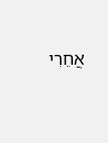אֲחֵרִי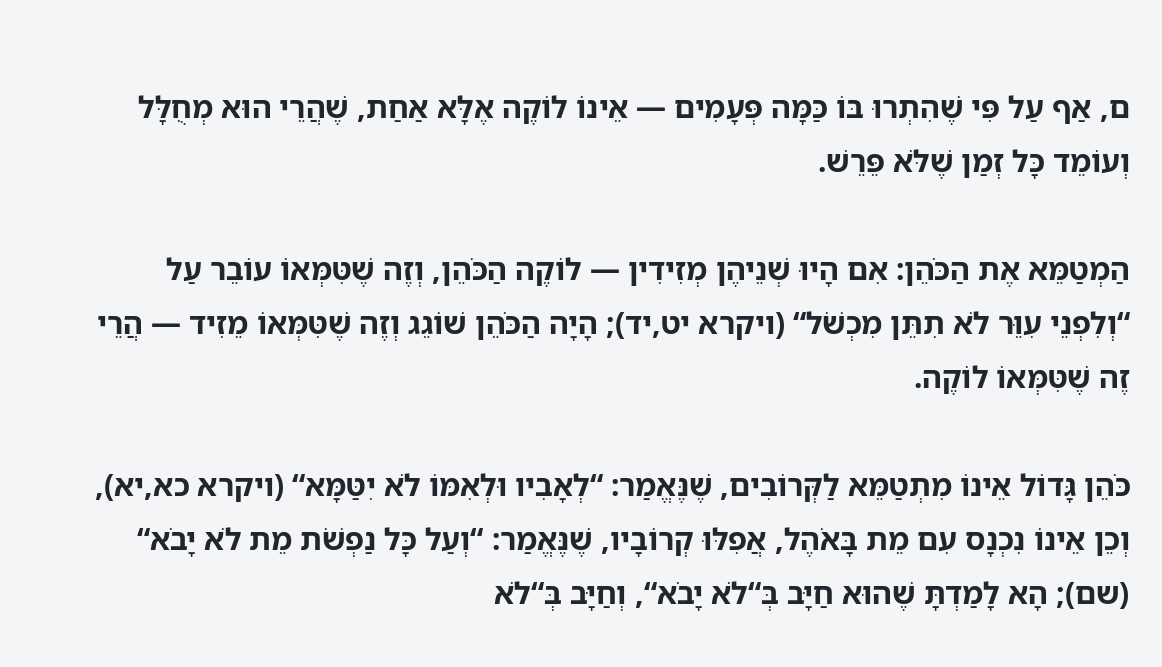ם, אַף עַל פִּי שֶׁהִתְרוּ בּוֹ כַּמָּה פְּעָמִים — אֵינוֹ לוֹקֶה אֶלָּא אַחַת, שֶׁהֲרֵי הוּא מְחֻלָּל וְעוֹמֵד כָּל זְמַן שֶׁלֹּא פֵּרֵשׁ.

הַמְטַמֵּא אֶת הַכֹּהֵן: אִם הָיוּ שְׁנֵיהֶן מְזִידִין — לוֹקֶה הַכֹּהֵן, וְזֶה שֶׁטִּמְּאוֹ עוֹבֵר עַל “וְלִפְנֵי עִוֵּר לֹא תִתֵּן מִכְשֹׁל“ (ויקרא יט,יד); הָיָה הַכֹּהֵן שׁוֹגֵג וְזֶה שֶׁטִּמְּאוֹ מֵזִיד — הֲרֵי זֶה שֶׁטִּמְּאוֹ לוֹקֶה.

כֹּהֵן גָּדוֹל אֵינוֹ מִתְטַמֵּא לַקְּרוֹבִים, שֶׁנֶּאֱמַר: “לְאָבִיו וּלְאִמּוֹ לֹא יִטַּמָּא“ (ויקרא כא,יא), וְכֵן אֵינוֹ נִכְנָס עִם מֵת בָּאֹהֶל, אֲפִלּוּ קְרוֹבָיו, שֶׁנֶּאֱמַר: “וְעַל כָּל נַפְשֹׁת מֵת לֹא יָבֹא“ (שם); הָא לָמַדְתָּ שֶׁהוּא חַיָּב בְּ“לֹא יָבֹא“, וְחַיָּב בְּ“לֹא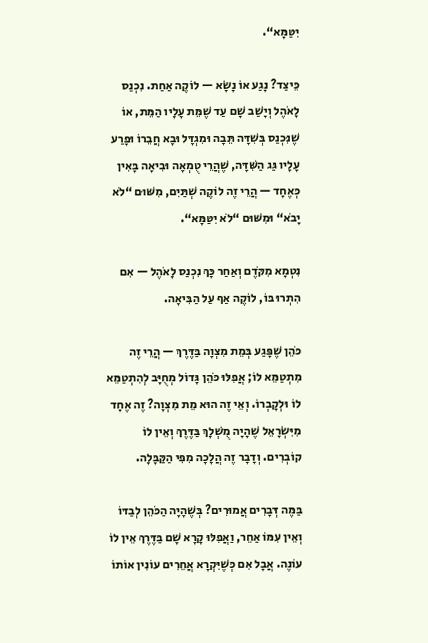יִטַּמָּא“.

כֵּיצַד? נָגַע אוֹ נָשָׂא — לוֹקֶה אַחַת. נִכְנַס לָאֹהֶל וְיָשַׁב שָׁם עַד שֶׁמֵּת עָלָיו הַמֵּת, אוֹ שֶׁנִּכְנַס בְּשִׁדָּה תֵּבָה וּמִגְדָּל וּבָא חֲבֵרוֹ וּפָרַע עָלָיו גַּג הַשִּׁדָּה, שֶׁהֲרֵי טֻמְאָה וּבִיאָה בָּאִין כְּאֶחָד — הֲרֵי זֶה לוֹקֶה שְׁתַּיִם, מִשּׁוּם “לֹא יָבֹא“ וּמִשּׁוּם “לֹא יִטַּמָּא“.

נִטְמָא מִקֹּדֶם וְאַחַר כָּךְ נִכְנַס לָאֹהֶל — אִם הִתְרוּ בּוֹ, לוֹקֶה אַף עַל הַבִּיאָה.

כֹּהֵן שֶׁפָּגַע בְּמֵת מִצְוָה בַּדֶּרֶךְ — הֲרֵי זֶה מִתְטַמֵּא לוֹ; אֲפִלּוּ כֹּהֵן גָּדוֹל מְחֻיָּב לְהִתְטַמֵּא לוֹ וּלְקָבְרוֹ. וְאֵי זֶה הוּא מֵת מִצְוָה? זֶה אֶחָד מִיִּשְׂרָאֵל שֶׁהָיָה מֻשְׁלָךְ בַּדֶּרֶךְ וְאֵין לוֹ קוֹבְרִים. וְדָבָר זֶה הֲלָכָה מִפִּי הַקַּבָּלָה.

בַּמֶּה דְּבָרִים אֲמוּרִים? בְּשֶׁהָיָה הַכֹּהֵן לְבַדּוֹ וְאֵין עִמּוֹ אַחֵר, וַאֲפִלּוּ קָרָא שָׁם בַּדֶּרֶךְ אֵין לוֹ עוֹנֶה. אֲבָל אִם כְּשֶׁיִּקְרָא אֲחֵרִים עוֹנִין אוֹתוֹ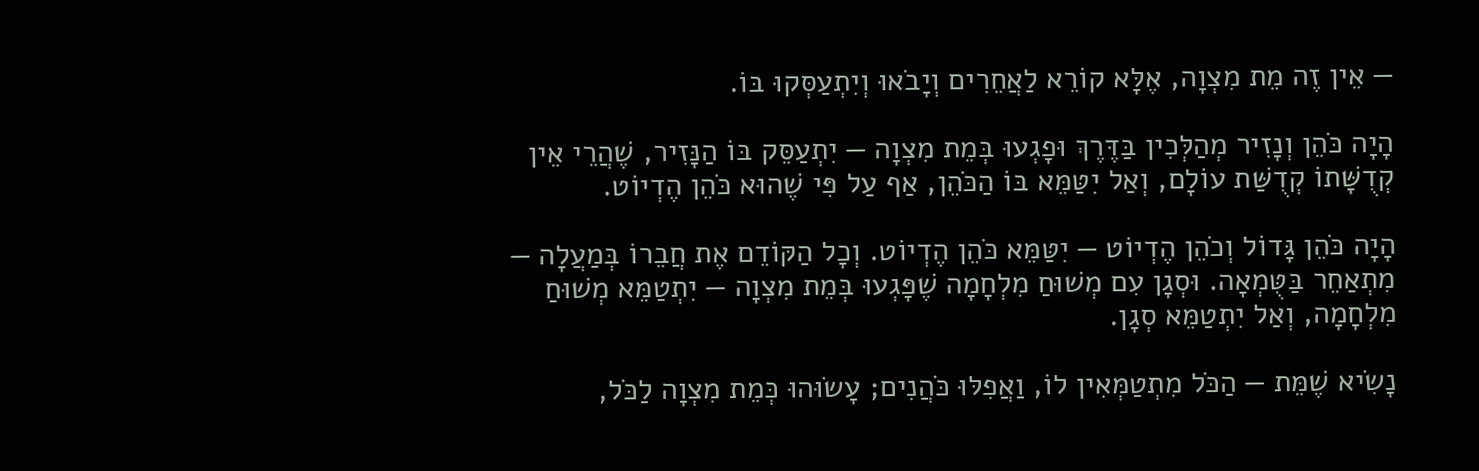— אֵין זֶה מֵת מִצְוָה, אֶלָּא קוֹרֵא לַאֲחֵרִים וְיָבֹאוּ וְיִתְעַסְּקוּ בּוֹ.

הָיָה כֹּהֵן וְנָזִיר מְהַלְּכִין בַּדֶּרֶךְ וּפָגְעוּ בְּמֵת מִצְוָה — יִתְעַסֵּק בּוֹ הַנָּזִיר, שֶׁהֲרֵי אֵין קְדֻשָּׁתוֹ קְדֻשַּׁת עוֹלָם, וְאַל יִטַּמֵּא בּוֹ הַכֹּהֵן, אַף עַל פִּי שֶׁהוּא כֹּהֵן הֶדְיוֹט.

הָיָה כֹּהֵן גָּדוֹל וְכֹהֵן הֶדְיוֹט — יִטַּמֵּא כֹּהֵן הֶדְיוֹט. וְכָל הַקּוֹדֵם אֶת חֲבֵרוֹ בְּמַעֲלָה — מִתְאַחֵר בַּטֻּמְאָה. וּסְגָן עִם מְשׁוּחַ מִלְחָמָה שֶׁפָּגְעוּ בְּמֵת מִצְוָה — יִתְטַמֵּא מְשׁוּחַ מִלְחָמָה, וְאַל יִתְטַמֵּא סְגָן.

נָשִׂיא שֶׁמֵּת — הַכֹּל מִתְטַמְּאִין לוֹ, וַאֲפִלּוּ כֹּהֲנִים; עָשׂוּהוּ כְּמֵת מִצְוָה לַכֹּל,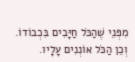מִפְּנֵי שֶׁהַכֹּל חַיָּבִים בִּכְבוֹדוֹ. וְכֵן הַכֹּל אוֹנְנִים עָלָיו.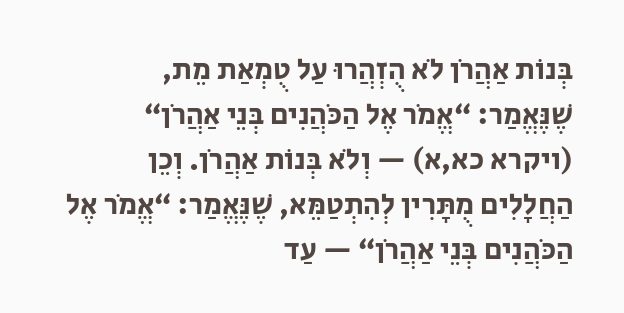בְּנוֹת אַהֲרֹן לֹא הֻזְהֲרוּ עַל טֻמְאַת מֵת, שֶׁנֶּאֱמַר: “אֱמֹר אֶל הַכֹּהֲנִים בְּנֵי אַהֲרֹן“ (ויקרא כא,א) — וְלֹא בְּנוֹת אַהֲרֹן. וְכֵן הַחֲלָלִים מֻתָּרִין לְהִתְטַמֵּא, שֶׁנֶּאֱמַר: “אֱמֹר אֶל הַכֹּהֲנִים בְּנֵי אַהֲרֹן“ — עַד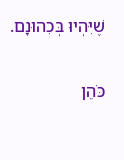שֶׁיִּהְיוּ בְּכִהוּנָם.

כֹּהֵן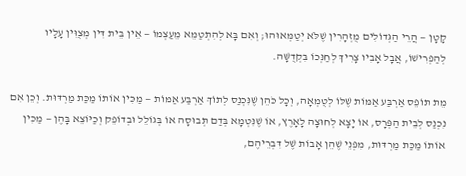קָטָן — הֲרֵי הַגְּדוֹלִים מֻזְהָרִין שֶׁלֹּא יְטַמְּאוּהוּ; וְאִם בָּא לְהִתְטַמֵּא מֵעַצְמוֹ — אֵין בֵּית דִּין מְצֻוִּין עָלָיו לְהַפְרִישׁוֹ, אֲבָל אָבִיו צָרִיךְ לְחַנְּכוֹ בִּקְדֻשָּׁה.

מֵת תּוֹפֵס אַרְבַּע אַמּוֹת שֶׁלּוֹ לְטֻמְאָה, וְכָל כֹּהֵן שֶׁנִּכְנַס לְתוֹךְ אַרְבַּע אַמּוֹת — מַכִּין אוֹתוֹ מַכַּת מַרְדּוּת. וְכֵן אִם נִכְנַס לְבֵית הַפְּרָס, אוֹ יָצָא לְחוּצָה לָאָרֶץ, אוֹ שֶׁנִּטְמָא בְּדַם תְּבוּסָה אוֹ בְּגוֹלֵל וּבְדוֹפֵק וְכַיּוֹצֵא בָּהֶן — מַכִּין אוֹתוֹ מַכַּת מַרְדּוּת, מִפְּנֵי שֶׁהֵן אָבוֹת שֶׁל דִּבְרֵיהֶם,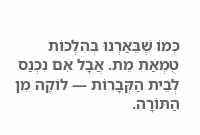כְּמוֹ שֶׁבֵּאַרְנוּ בְּהִלְכוֹת טֻמְאַת מֵת. אֲבָל אִם נִכְנַס לְבֵית הַקְּבָרוֹת — לוֹקֶה מִן הַתּוֹרָה.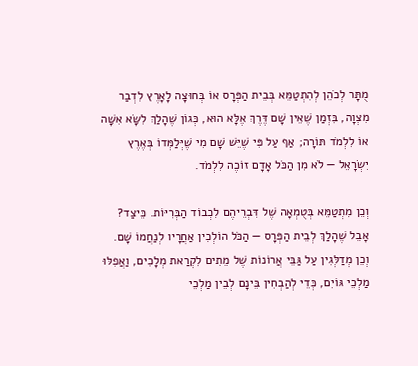מֻתָּר לְכֹהֵן לְהִתְטַמֵּא בְּבֵית הַפְּרָס אוֹ בְּחוּצָה לָאָרֶץ לִדְבַר מִצְוָה, בִּזְמַן שֶׁאֵין שָׁם דֶּרֶךְ אֶלָּא הוּא, כְּגוֹן שֶׁהָלַךְ לִשָּׂא אִשָּׁה אוֹ לִלְמֹד תּוֹרָה; אַף עַל פִּי שֶׁיֵּשׁ שָׁם מִי שֶׁיְּלַמְּדוֹ בְּאֶרֶץ יִשְׂרָאֵל — לֹא מִן הַכֹּל אָדָם זוֹכֶה לִלְמֹד.

וְכֵן מִתְטַמֵּא בְּטֻמְאָה שֶׁל דִּבְרֵיהֶם לִכְבוֹד הַבְּרִיּוֹת. כֵּיצַד? אָבֵל שֶׁהָלַךְ לְבֵית הַפְּרָס — הַכֹּל הוֹלְכִין אַחֲרָיו לְנַחֲמוֹ שָׁם. וְכֵן מְדַלְּגִין עַל גַּבֵּי אֲרוֹנוֹת שֶׁל מֵתִים לִקְרַאת מְלָכִים, וַאֲפִלּוּ מַלְכֵי גּוֹיִם, כְּדֵי לְהַבְחִין בֵּינָם לְבֵין מַלְכֵי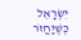יִשְׂרָאֵל כְּשֶׁיַּחֲזֹר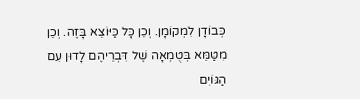כְּבוֹדָן לִמְקוֹמָן. וְכֵן כָּל כַּיּוֹצֵא בָּזֶה. וְכֵן מִטַּמֵּא בְּטֻמְאָה שֶׁל דִּבְרֵיהֶם לָדוּן עִם הַגּוֹיִם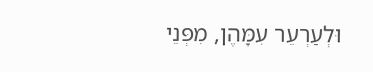וּלְעַרְעֵר עִמָּהֶן, מִפְּנֵי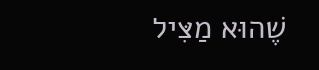שֶׁהוּא מַצִּיל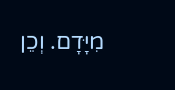מִיָּדָם. וְכֵן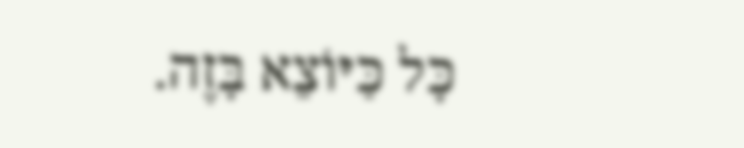כָּל כַּיּוֹצֵא בָּזֶה.